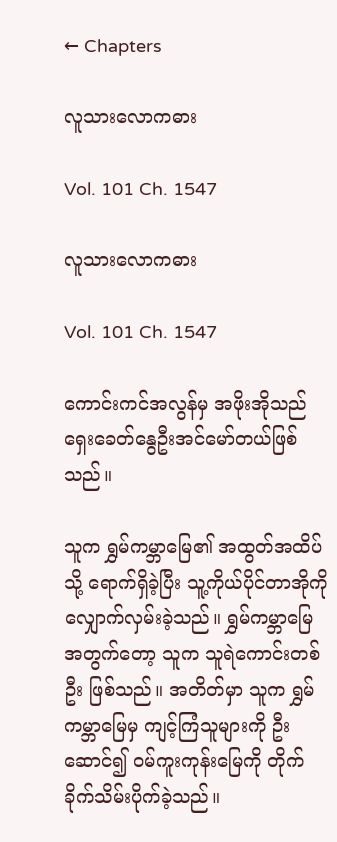← Chapters

လူသားလောကဓား

Vol. 101 Ch. 1547

လူသားလောကဓား

Vol. 101 Ch. 1547

ကောင်းကင်အလွန်မှ အဖိုးအိုသည် ရှေးခေတ်နွေဦးအင်မော်တယ်ဖြစ်သည်။

သူက ရွှမ်ကမ္ဘာမြေ၏ အထွတ်အထိပ်သို့ ရောက်ရှိခဲ့ပြီး သူ့ကိုယ်ပိုင်တာအိုကို လျှောက်လှမ်းခဲ့သည်။ ရွှမ်ကမ္ဘာမြေအတွက်တော့ သူက သူရဲကောင်းတစ်ဦး ဖြစ်သည်။ အတိတ်မှာ သူက ရွှမ်ကမ္ဘာမြေမှ ကျင့်ကြံသူများကို ဦးဆောင်၍ ဝမ်ကူးကုန်းမြေကို တိုက်ခိုက်သိမ်းပိုက်ခဲ့သည်။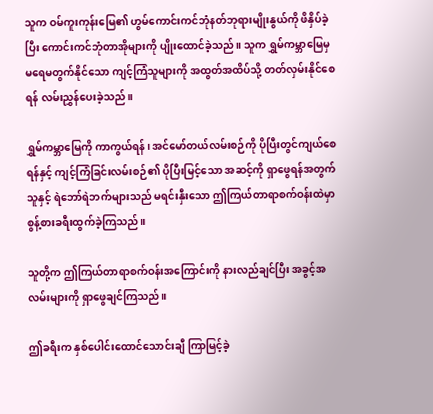သူက ဝမ်ကူးကုန်းမြေ၏ ဟွမ်ကောင်းကင်ဘုံနတ်ဘုရားမျိုးနွယ်ကို ဖိနှိပ်ခဲ့ပြီး ကောင်းကင်ဘုံတာအိုများကို ပျိုးထောင်ခဲ့သည်။ သူက ရွှမ်ကမ္ဘာမြေမှ မရေမတွက်နိုင်သော ကျင့်ကြံသူများကို အထွတ်အထိပ်သို့ တတ်လှမ်းနိုင်စေရန် လမ်းညွှန်ပေးခဲ့သည်။

ရွှမ်ကမ္ဘာမြေကို ကာကွယ်ရန်၊ အင်မော်တယ်လမ်းစဉ်ကို ပိုပြီးတွင်ကျယ်စေရန်နှင့် ကျင့်ကြံခြင်းလမ်းစဉ်၏ ပိုပြီးမြင့်သော အဆင့်ကို ရှာဖွေရန်အတွက် သူနှင့် ရဲဘော်ရဲဘက်များသည် မရင်းနှီးသော ဤကြယ်တာရာစက်ဝန်းထဲမှာ စွန့်စားခရီးထွက်ခဲ့ကြသည်။

သူတို့က ဤကြယ်တာရာစက်ဝန်းအကြောင်းကို နားလည်ချင်ပြီး အခွင့်အလမ်းများကို ရှာဖွေချင်ကြသည်။

ဤခရီးက နှစ်ပေါင်းထောင်သောင်းချီ ကြာမြင့်ခဲ့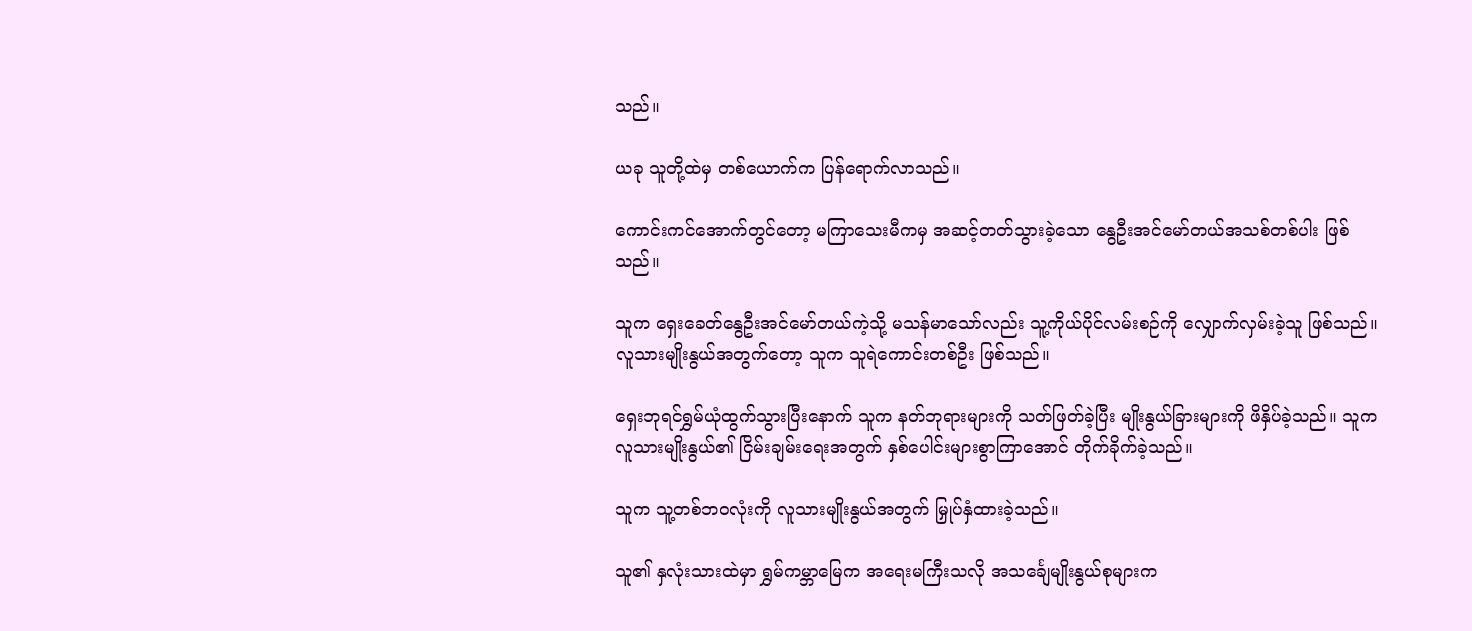သည်။

ယခု သူတို့ထဲမှ တစ်ယောက်က ပြန်ရောက်လာသည်။

ကောင်းကင်အောက်တွင်တော့ မကြာသေးမီကမှ အဆင့်တတ်သွားခဲ့သော နွေဦးအင်မော်တယ်အသစ်တစ်ပါး ဖြစ်သည်။

သူက ရှေးခေတ်နွေဦးအင်မော်တယ်ကဲ့သို့ မသန်မာသော်လည်း သူ့ကိုယ်ပိုင်လမ်းစဉ်ကို လျှောက်လှမ်းခဲ့သူ ဖြစ်သည်။ လူသားမျိုးနွယ်အတွက်တော့ သူက သူရဲကောင်းတစ်ဦး ဖြစ်သည်။

ရှေးဘုရင်ရွှမ်ယုံထွက်သွားပြီးနောက် သူက နတ်ဘုရားများကို သတ်ဖြတ်ခဲ့ပြီး မျိုးနွယ်ခြားများကို ဖိနှိပ်ခဲ့သည်။ သူက လူသားမျိုးနွယ်၏ ငြိမ်းချမ်းရေးအတွက် နှစ်ပေါင်းများစွာကြာအောင် တိုက်ခိုက်ခဲ့သည်။

သူက သူ့တစ်ဘဝလုံးကို လူသားမျိုးနွယ်အတွက် မြှုပ်နှံထားခဲ့သည်။

သူ၏ နှလုံးသားထဲမှာ ရွှမ်ကမ္ဘာမြေက အရေးမကြီးသလို အသင်္ချေမျိုးနွယ်စုများက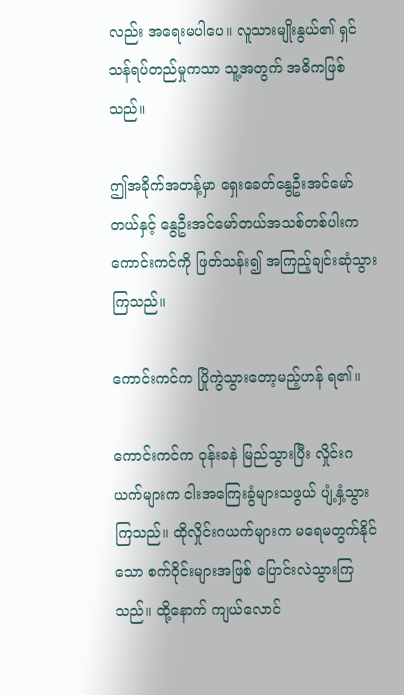လည်း အရေးမပါပေ။ လူသားမျိုးနွယ်၏ ရှင်သန်ရပ်တည်မှုကသာ သူ့အတွက် အဓိကဖြစ်သည်။

ဤအခိုက်အတန့်မှာ ရှေးခေတ်နွေဦးအင်မော်တယ်နှင့် နွေဦးအင်မော်တယ်အသစ်တစ်ပါးက ကောင်းကင်ကို ဖြတ်သန်း၍ အကြည့်ချင်းဆုံသွားကြသည်။

ကောင်းကင်က ပြိုကွဲသွားတော့မည့်ဟန် ရ၏။

ကောင်းကင်က ဝုန်းခနဲ မြည်သွားပြီး လှိုင်းဂယက်များက ငါးအကြေးခွံများသဖွယ် ပျံ့နှံ့သွားကြသည်။ ထိုလှိုင်းဂယက်များက မရေမတွက်နိုင်သော စက်ဝိုင်းများအဖြစ် ပြောင်းလဲသွားကြသည်။ ထို့နောက် ကျယ်လောင်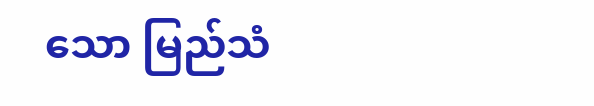သော မြည်သံ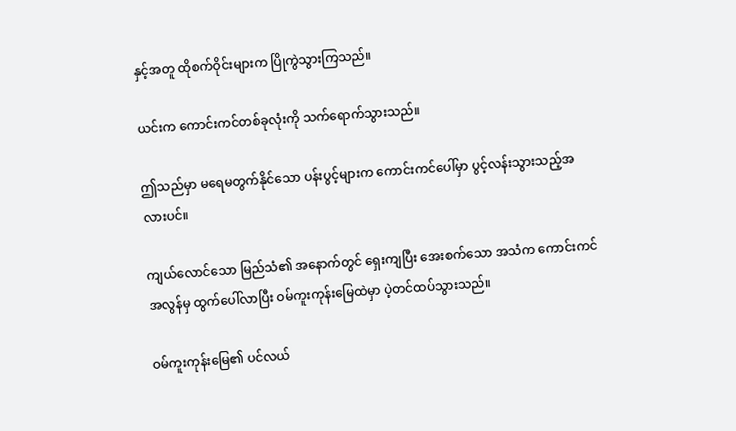နှင့်အတူ ထိုစက်ဝိုင်းများက ပြိုကွဲသွားကြသည်။

ယင်းက ကောင်းကင်တစ်ခုလုံးကို သက်ရောက်သွားသည်။

ဤသည်မှာ မရေမတွက်နိုင်သော ပန်းပွင့်များက ကောင်းကင်ပေါ်မှာ ပွင့်လန်းသွားသည့်အလားပင်။

ကျယ်လောင်သော မြည်သံ၏ အနောက်တွင် ရှေးကျပြီး အေးစက်သော အသံက ကောင်းကင်အလွန်မှ ထွက်ပေါ်လာပြီး ဝမ်ကူးကုန်းမြေထဲမှာ ပဲ့တင်ထပ်သွားသည်။

ဝမ်ကူးကုန်းမြေ၏ ပင်လယ်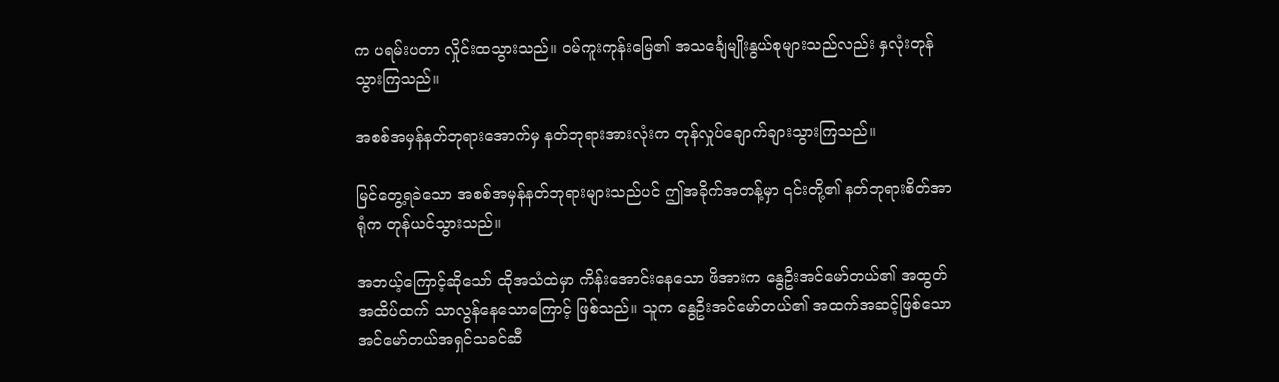က ပရမ်းပတာ လှိုင်းထသွားသည်။ ဝမ်ကူးကုန်းမြေ၏ အသင်္ချေမျိုးနွယ်စုများသည်လည်း နှလုံးတုန်သွားကြသည်။

အစစ်အမှန်နတ်ဘုရားအောက်မှ နတ်ဘုရားအားလုံးက တုန်လှုပ်ချောက်ချားသွားကြသည်။

မြင်တွေ့ရခဲသော အစစ်အမှန်နတ်ဘုရားများသည်ပင် ဤအခိုက်အတန့်မှာ ၎င်းတို့၏ နတ်ဘုရားစိတ်အာရုံက တုန်ယင်သွားသည်။

အဘယ့်ကြောင့်ဆိုသော် ထိုအသံထဲမှာ ကိန်းအောင်းနေသော ဖိအားက နွေဦးအင်မော်တယ်၏ အထွတ်အထိပ်ထက် သာလွန်နေသောကြောင့် ဖြစ်သည်။ သူက နွေဦးအင်မော်တယ်၏ အထက်အဆင့်ဖြစ်သော အင်မော်တယ်အရှင်သခင်ဆီ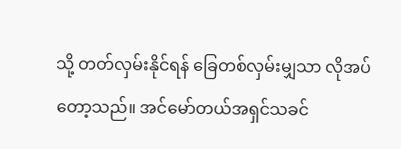သို့ တတ်လှမ်းနိုင်ရန် ခြေတစ်လှမ်းမျှသာ လိုအပ်တော့သည်။ အင်မော်တယ်အရှင်သခင်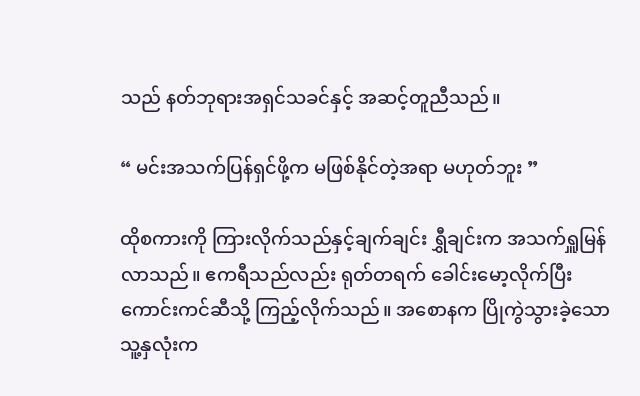သည် နတ်ဘုရားအရှင်သခင်နှင့် အဆင့်တူညီသည်။

“ မင်းအသက်ပြန်ရှင်ဖို့က မဖြစ်နိုင်တဲ့အရာ မဟုတ်ဘူး ”

ထိုစကားကို ကြားလိုက်သည်နှင့်ချက်ချင်း ရွှီချင်းက အသက်ရှူမြန်လာသည်။ ဧကရီသည်လည်း ရုတ်တရက် ခေါင်းမော့လိုက်ပြီး ကောင်းကင်ဆီသို့ ကြည့်လိုက်သည်။ အစောနက ပြိုကွဲသွားခဲ့သော သူ့နှလုံးက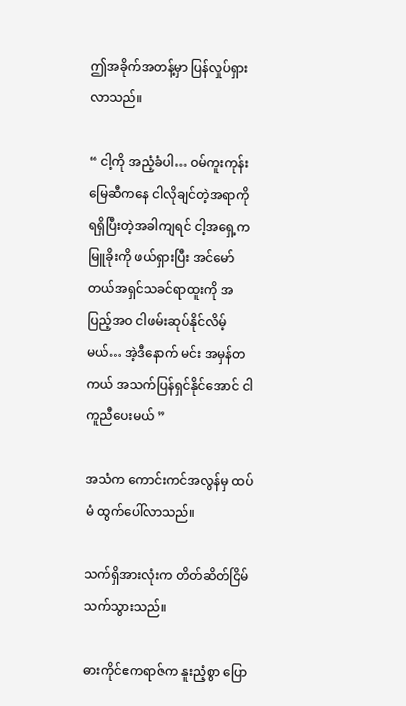ဤအခိုက်အတန့်မှာ ပြန်လှုပ်ရှားလာသည်။

“ ငါ့ကို အညံ့ခံပါ… ဝမ်ကူးကုန်းမြေဆီကနေ ငါလိုချင်တဲ့အရာကို ရရှိပြီးတဲ့အခါကျရင် ငါ့အရှေ့က မြူခိုးကို ဖယ်ရှားပြီး အင်မော်တယ်အရှင်သခင်ရာထူးကို အပြည့်အဝ ငါဖမ်းဆုပ်နိုင်လိမ့်မယ်… အဲ့ဒီနောက် မင်း အမှန်တကယ် အသက်ပြန်ရှင်နိုင်အောင် ငါကူညီပေးမယ် ”

အသံက ကောင်းကင်အလွန်မှ ထပ်မံ ထွက်ပေါ်လာသည်။

သက်ရှိအားလုံးက တိတ်ဆိတ်ငြိမ်သက်သွားသည်။

ဓားကိုင်ဧကရာဇ်က နူးညံ့စွာ ပြော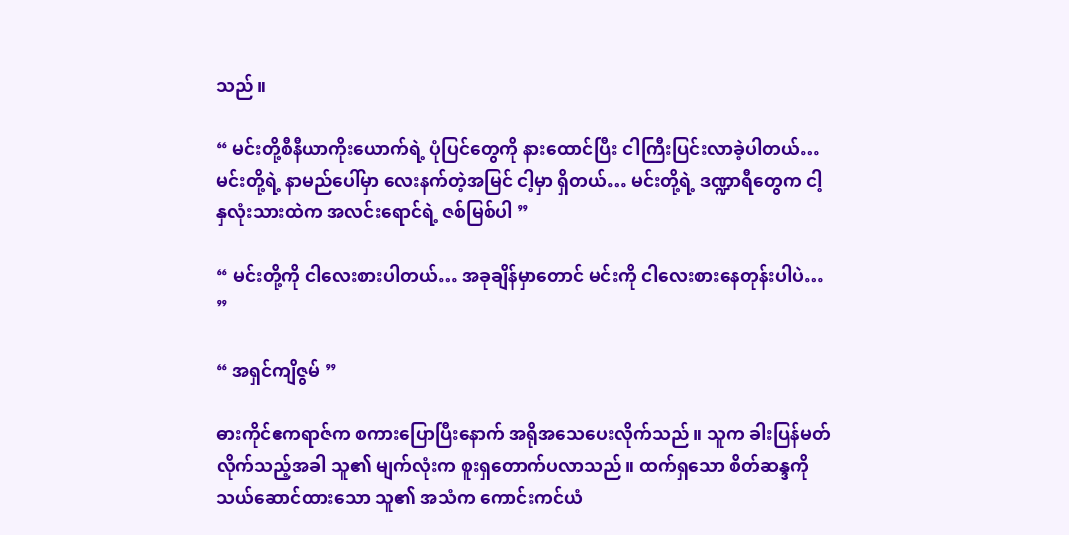သည်။

“ မင်းတို့စီနီယာကိုးယောက်ရဲ့ ပုံပြင်တွေကို နားထောင်ပြီး ငါကြီးပြင်းလာခဲ့ပါတယ်… မင်းတို့ရဲ့ နာမည်ပေါ်မှာ လေးနက်တဲ့အမြင် ငါ့မှာ ရှိတယ်… မင်းတို့ရဲ့ ဒဏ္ဍာရီတွေက ငါ့နှလုံးသားထဲက အလင်းရောင်ရဲ့ ဇစ်မြစ်ပါ ”

“ မင်းတို့ကို ငါလေးစားပါတယ်… အခုချိန်မှာတောင် မင်းကို ငါလေးစားနေတုန်းပါပဲ… ”

“ အရှင်ကျိဇွမ် ”

ဓားကိုင်ဧကရာဇ်က စကားပြောပြီးနောက် အရိုအသေပေးလိုက်သည်။ သူက ခါးပြန်မတ်လိုက်သည့်အခါ သူ၏ မျက်လုံးက စူးရှတောက်ပလာသည်။ ထက်ရှသော စိတ်ဆန္ဒကို သယ်ဆောင်ထားသော သူ၏ အသံက ကောင်းကင်ယံ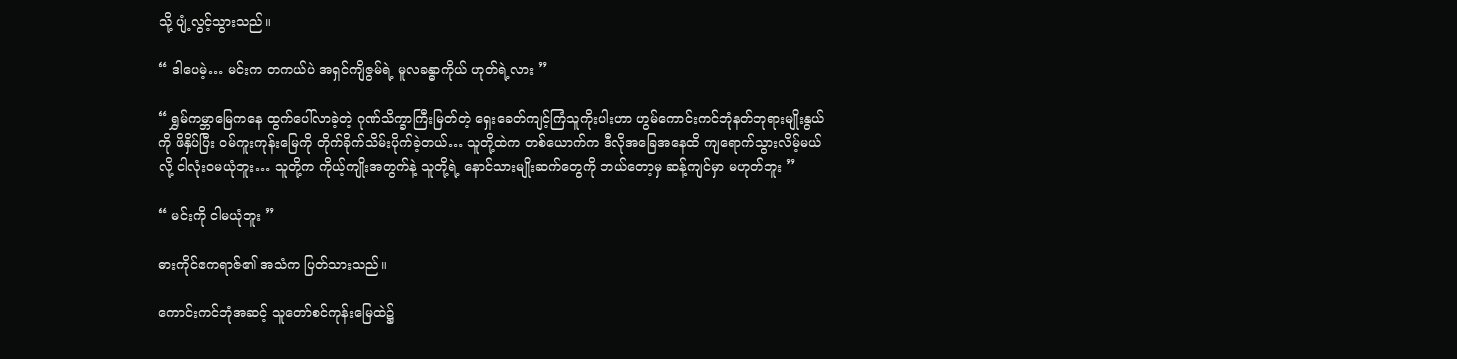သို့ ပျံ့လွင့်သွားသည်။

“ ဒါပေမဲ့… မင်းက တကယ်ပဲ အရှင်ကျိဇွမ်ရဲ့ မူလခန္ဓာကိုယ် ဟုတ်ရဲ့လား ”

“ ရွှမ်ကမ္ဘာမြေကနေ ထွက်ပေါ်လာခဲ့တဲ့ ဂုဏ်သိက္ခာကြီးမြတ်တဲ့ ရှေးခေတ်ကျင့်ကြံသူကိုးပါးဟာ ဟွမ်ကောင်းကင်ဘုံနတ်ဘုရားမျိုးနွယ်ကို ဖိနှိပ်ပြီး ဝမ်ကူးကုန်းမြေကို တိုက်ခိုက်သိမ်းပိုက်ခဲ့တယ်… သူတို့ထဲက တစ်ယောက်က ဒီလိုအခြေအနေထိ ကျရောက်သွားလိမ့်မယ်လို့ ငါလုံးဝမယုံဘူး… သူတို့က ကိုယ့်ကျိုးအတွက်နဲ့ သူတို့ရဲ့ နောင်သားမျိုးဆက်တွေကို ဘယ်တော့မှ ဆန့်ကျင်မှာ မဟုတ်ဘူး ”

“ မင်းကို ငါမယုံဘူး ”

ဓားကိုင်ဧကရာဇ်၏ အသံက ပြတ်သားသည်။

ကောင်းကင်ဘုံအဆင့် သူတော်စင်ကုန်းမြေထဲ၌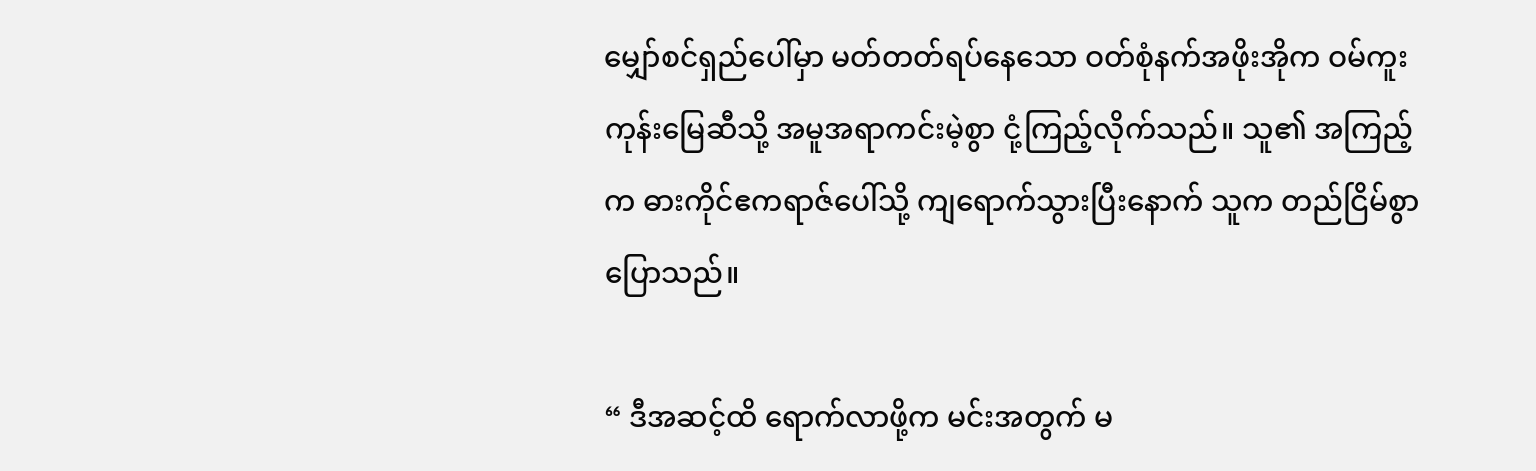မျှော်စင်ရှည်ပေါ်မှာ မတ်တတ်ရပ်နေသော ဝတ်စုံနက်အဖိုးအိုက ဝမ်ကူးကုန်းမြေဆီသို့ အမူအရာကင်းမဲ့စွာ ငုံ့ကြည့်လိုက်သည်။ သူ၏ အကြည့်က ဓားကိုင်ဧကရာဇ်ပေါ်သို့ ကျရောက်သွားပြီးနောက် သူက တည်ငြိမ်စွာ ပြောသည်။

“ ဒီအဆင့်ထိ ရောက်လာဖို့က မင်းအတွက် မ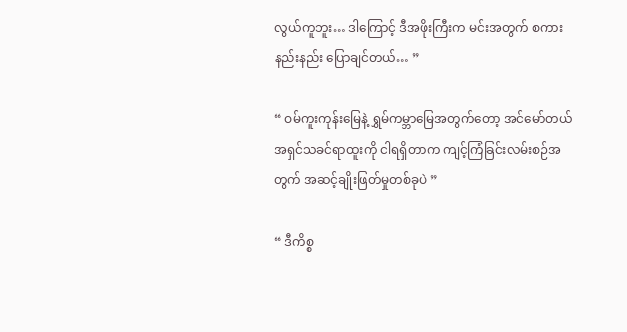လွယ်ကူဘူး… ဒါကြောင့် ဒီအဖိုးကြီးက မင်းအတွက် စကားနည်းနည်း ပြောချင်တယ်… ”

“ ဝမ်ကူးကုန်းမြေနဲ့ ရွှမ်ကမ္ဘာမြေအတွက်တော့ အင်မော်တယ်အရှင်သခင်ရာထူးကို ငါရရှိတာက ကျင့်ကြံခြင်းလမ်းစဉ်အတွက် အဆင့်ချိုးဖြတ်မှုတစ်ခုပဲ ”

“ ဒီကိစ္စ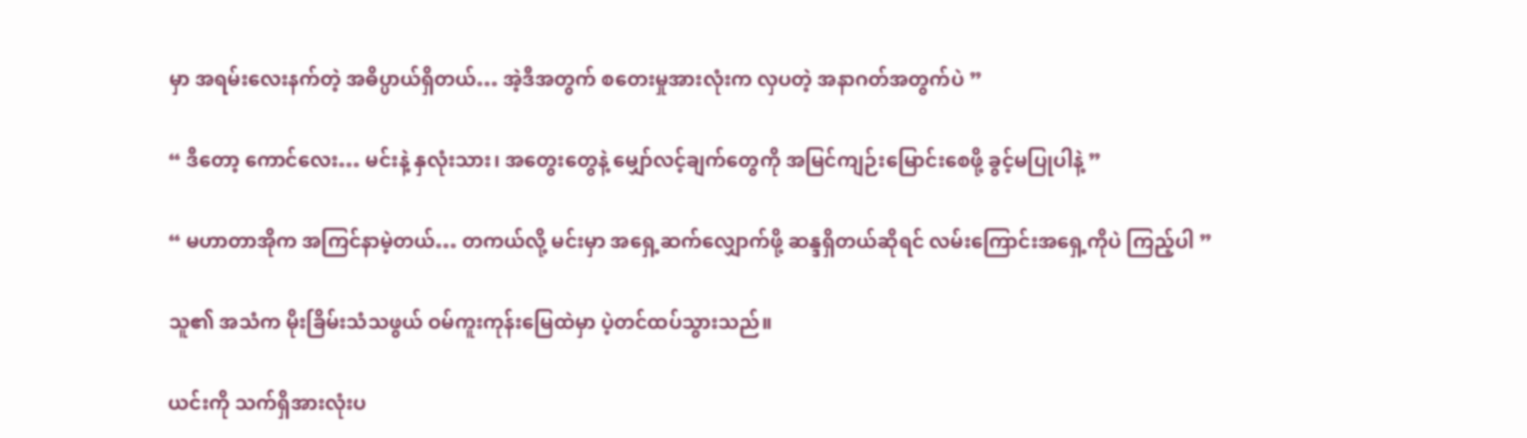မှာ အရမ်းလေးနက်တဲ့ အဓိပ္ပာယ်ရှိတယ်… အဲ့ဒီအတွက် စတေးမှုအားလုံးက လှပတဲ့ အနာဂတ်အတွက်ပဲ ”

“ ဒီတော့ ကောင်လေး… မင်းနဲ့ နှလုံးသား၊ အတွေးတွေနဲ့ မျှော်လင့်ချက်တွေကို အမြင်ကျဉ်းမြောင်းစေဖို့ ခွင့်မပြုပါနဲ့ ”

“ မဟာတာအိုက အကြင်နာမဲ့တယ်… တကယ်လို့ မင်းမှာ အရှေ့ဆက်လျှောက်ဖို့ ဆန္ဒရှိတယ်ဆိုရင် လမ်းကြောင်းအရှေ့ကိုပဲ ကြည့်ပါ ”

သူ၏ အသံက မိုးခြိမ်းသံသဖွယ် ဝမ်ကူးကုန်းမြေထဲမှာ ပဲ့တင်ထပ်သွားသည်။

ယင်းကို သက်ရှိအားလုံးပ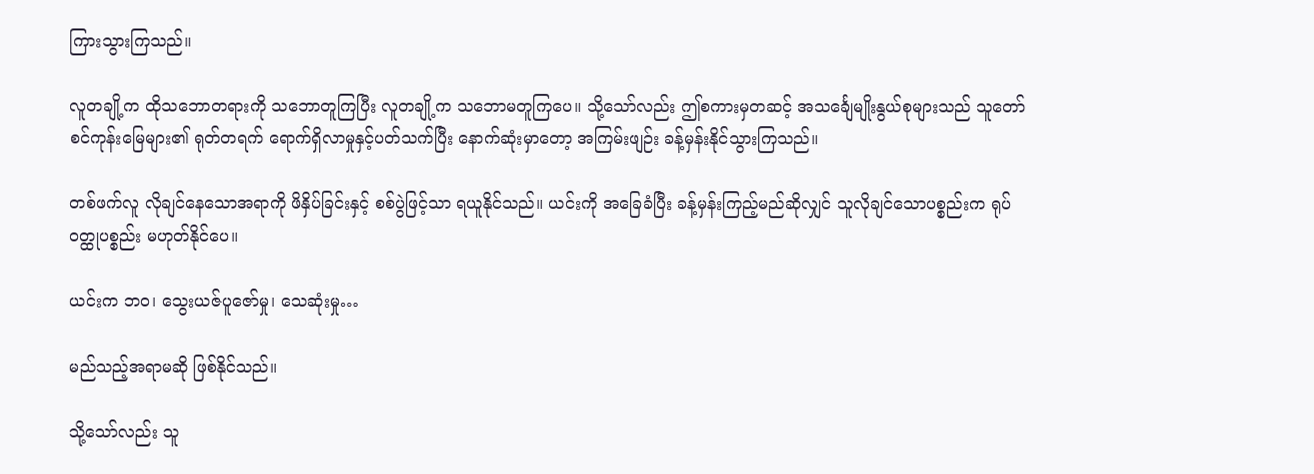ကြားသွားကြသည်။

လူတချို့က ထိုသဘောတရားကို သဘောတူကြပြီး လူတချို့က သဘောမတူကြပေ။ သို့သော်လည်း ဤစကားမှတဆင့် အသင်္ချေမျိုးနွယ်စုများသည် သူတော်စင်ကုန်းမြေများ၏ ရုတ်တရက် ရောက်ရှိလာမှုနှင့်ပတ်သက်ပြီး နောက်ဆုံးမှာတော့ အကြမ်းဖျဉ်း ခန့်မှန်းနိုင်သွားကြသည်။

တစ်ဖက်လူ လိုချင်နေသောအရာကို ဖိနှိပ်ခြင်းနှင့် စစ်ပွဲဖြင့်သာ ရယူနိုင်သည်။ ယင်းကို အခြေခံပြီး ခန့်မှန်းကြည့်မည်ဆိုလျှင် သူလိုချင်သောပစ္စည်းက ရုပ်ဝတ္ထုပစ္စည်း မဟုတ်နိုင်ပေ။

ယင်းက ဘဝ၊ သွေးယဇ်ပူဇော်မှု၊ သေဆုံးမှု…

မည်သည့်အရာမဆို ဖြစ်နိုင်သည်။

သို့သော်လည်း သူ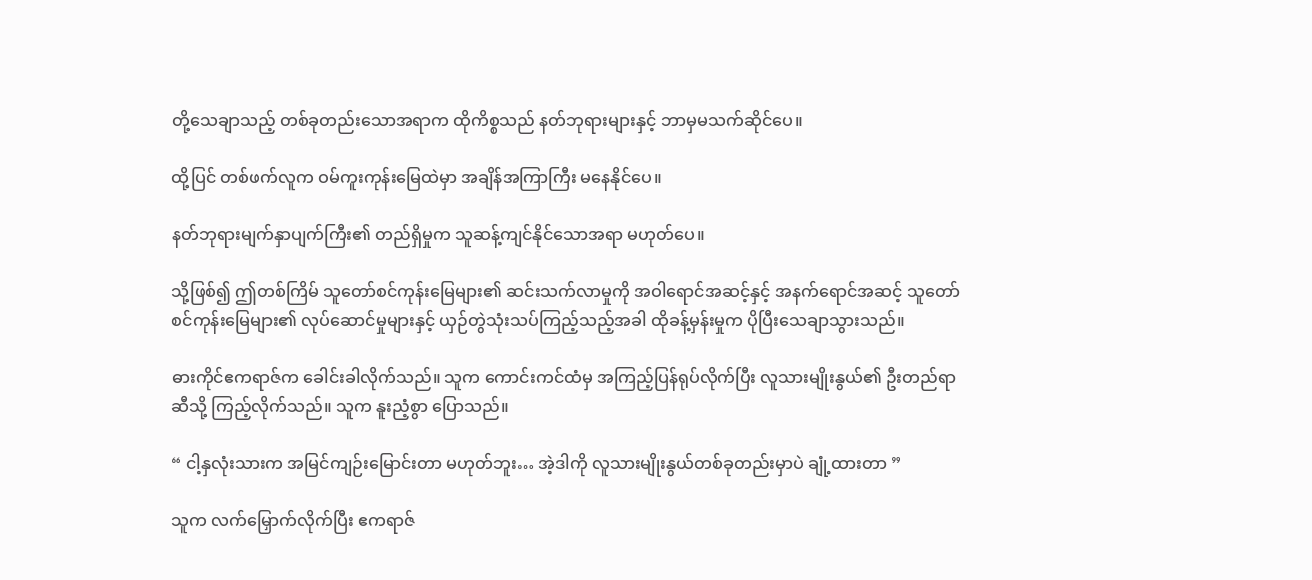တို့သေချာသည့် တစ်ခုတည်းသောအရာက ထိုကိစ္စသည် နတ်ဘုရားများနှင့် ဘာမှမသက်ဆိုင်ပေ။

ထို့ပြင် တစ်ဖက်လူက ဝမ်ကူးကုန်းမြေထဲမှာ အချိန်အကြာကြီး မနေနိုင်ပေ။

နတ်ဘုရားမျက်နှာပျက်ကြီး၏ တည်ရှိမှုက သူဆန့်ကျင်နိုင်သောအရာ မဟုတ်ပေ။

သို့ဖြစ်၍ ဤတစ်ကြိမ် သူတော်စင်ကုန်းမြေများ၏ ဆင်းသက်လာမှုကို အဝါရောင်အဆင့်နှင့် အနက်ရောင်အဆင့် သူတော်စင်ကုန်းမြေများ၏ လုပ်ဆောင်မှုများနှင့် ယှဉ်တွဲသုံးသပ်ကြည့်သည့်အခါ ထိုခန့်မှန်းမှုက ပိုပြီးသေချာသွားသည်။

ဓားကိုင်ဧကရာဇ်က ခေါင်းခါလိုက်သည်။ သူက ကောင်းကင်ထံမှ အကြည့်ပြန်ရုပ်လိုက်ပြီး လူသားမျိုးနွယ်၏ ဦးတည်ရာဆီသို့ ကြည့်လိုက်သည်။ သူက နူးညံ့စွာ ပြောသည်။

“ ငါ့နှလုံးသားက အမြင်ကျဉ်းမြောင်းတာ မဟုတ်ဘူး… အဲ့ဒါကို လူသားမျိုးနွယ်တစ်ခုတည်းမှာပဲ ချုံ့ထားတာ ”

သူက လက်မြှောက်လိုက်ပြီး ဧကရာဇ်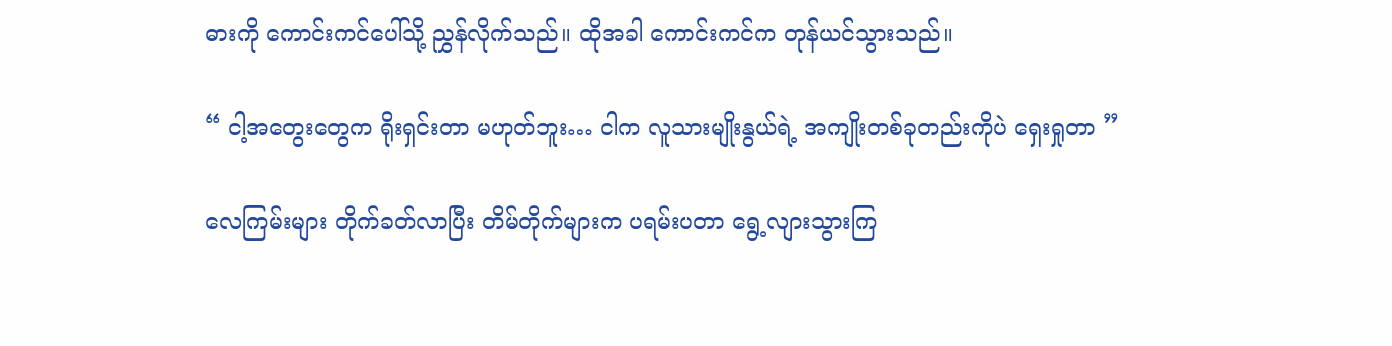ဓားကို ကောင်းကင်ပေါ်သို့ ညွှန်လိုက်သည်။ ထိုအခါ ကောင်းကင်က တုန်ယင်သွားသည်။

“ ငါ့အတွေးတွေက ရိုးရှင်းတာ မဟုတ်ဘူး… ငါက လူသားမျိုးနွယ်ရဲ့ အကျိုးတစ်ခုတည်းကိုပဲ ရှေးရှုတာ ”

လေကြမ်းများ တိုက်ခတ်လာပြီး တိမ်တိုက်များက ပရမ်းပတာ ရွေ့လျားသွားကြ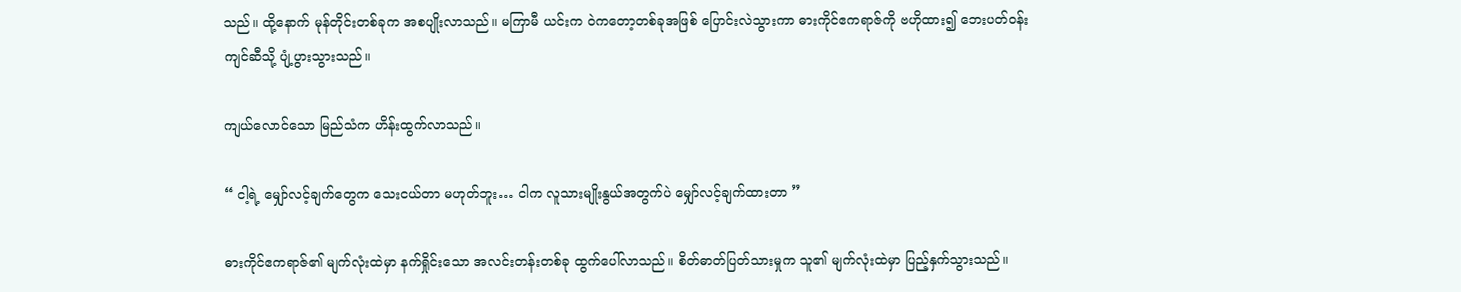သည်။ ထို့နောက် မုန်တိုင်းတစ်ခုက အစပျိုးလာသည်။ မကြာမီ ယင်းက ဝဲကတော့တစ်ခုအဖြစ် ပြောင်းလဲသွားကာ ဓားကိုင်ဧကရာဇ်ကို ဗဟိုထား၍ ဘေးပတ်ဝန်းကျင်ဆီသို့ ပျံ့ပွားသွားသည်။

ကျယ်လောင်သော မြည်သံက ဟိန်းထွက်လာသည်။

“ ငါ့ရဲ့ မျှော်လင့်ချက်တွေက သေးငယ်တာ မဟုတ်ဘူး… ငါက လူသားမျိုးနွယ်အတွက်ပဲ မျှော်လင့်ချက်ထားတာ ”

ဓားကိုင်ဧကရာဇ်၏ မျက်လုံးထဲမှာ နက်ရှိုင်းသော အလင်းတန်းတစ်ခု ထွက်ပေါ်လာသည်။ စိတ်ဓာတ်ပြတ်သားမှုက သူ၏ မျက်လုံးထဲမှာ ပြည့်နှက်သွားသည်။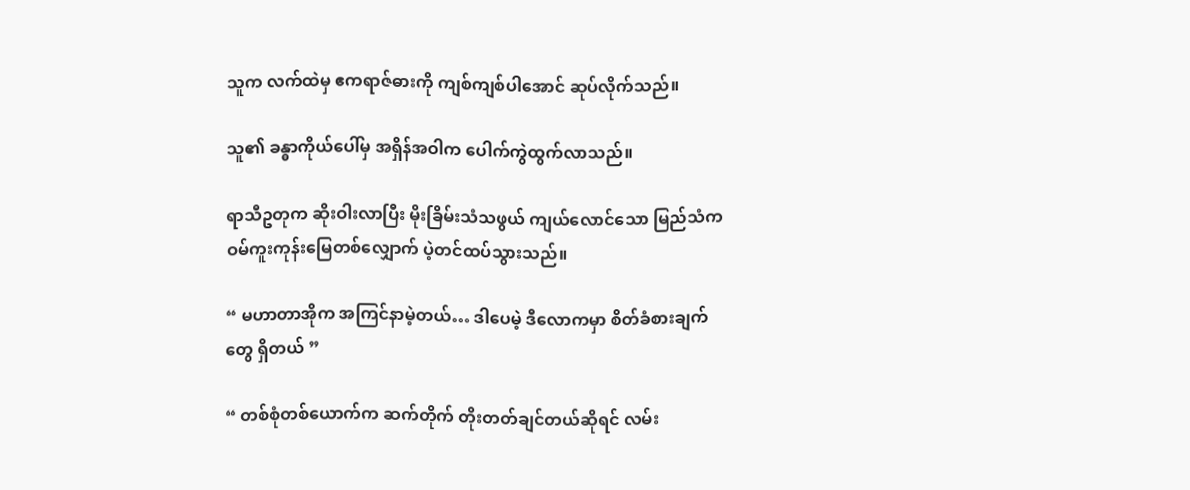သူက လက်ထဲမှ ဧကရာဇ်ဓားကို ကျစ်ကျစ်ပါအောင် ဆုပ်လိုက်သည်။

သူ၏ ခန္ဓာကိုယ်ပေါ်မှ အရှိန်အဝါက ပေါက်ကွဲထွက်လာသည်။

ရာသီဥတုက ဆိုးဝါးလာပြီး မိုးခြိမ်းသံသဖွယ် ကျယ်လောင်သော မြည်သံက ဝမ်ကူးကုန်းမြေတစ်လျှောက် ပဲ့တင်ထပ်သွားသည်။

“ မဟာတာအိုက အကြင်နာမဲ့တယ်… ဒါပေမဲ့ ဒီလောကမှာ စိတ်ခံစားချက်တွေ ရှိတယ် ”

“ တစ်စုံတစ်ယောက်က ဆက်တိုက် တိုးတတ်ချင်တယ်ဆိုရင် လမ်း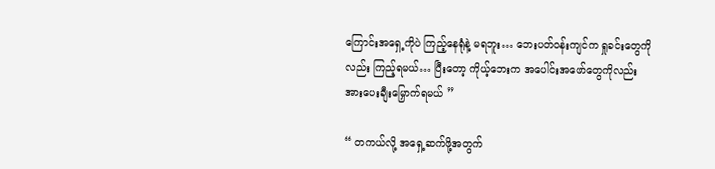ကြောင်းအရှေ့ကိုပဲ ကြည့်နေရုံနဲ့ မရဘူး… ဘေးပတ်ဝန်းကျင်က ရှုခင်းတွေကိုလည်း ကြည့်ရမယ်… ပြီးတော့ ကိုယ့်ဘေးက အပေါင်းအဖော်တွေကိုလည်း အားပေးချီးမြှောက်ရမယ် ”

“ တကယ်လို့ အရှေ့ဆက်ဖို့အတွက်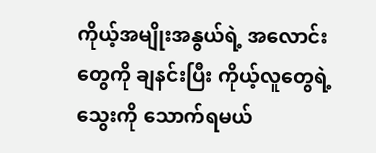ကိုယ့်အမျိုးအနွယ်ရဲ့ အလောင်းတွေကို ချနင်းပြီး ကိုယ့်လူတွေရဲ့ သွေးကို သောက်ရမယ်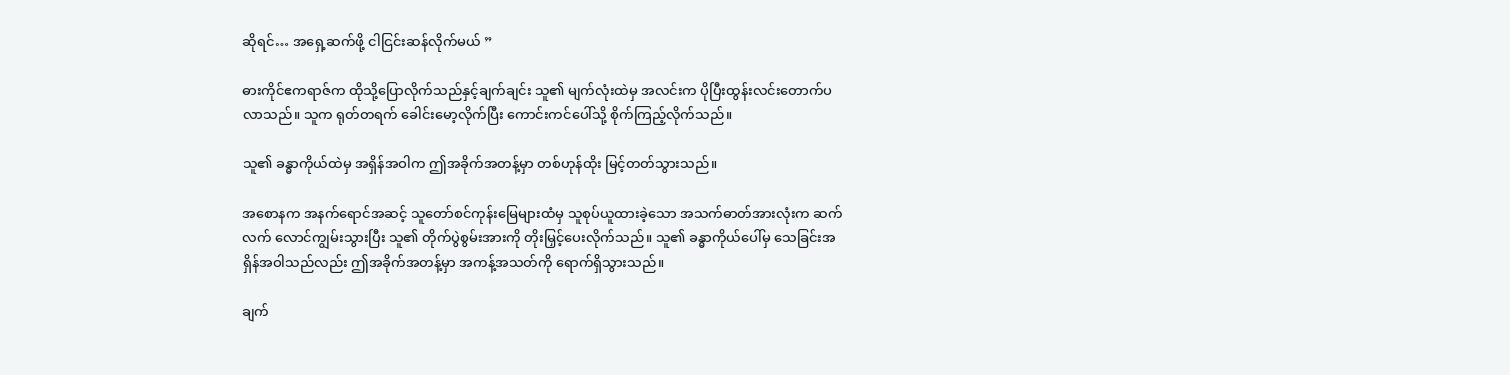ဆိုရင်… အရှေ့ဆက်ဖို့ ငါငြင်းဆန်လိုက်မယ် ”

ဓားကိုင်ဧကရာဇ်က ထိုသို့ပြောလိုက်သည်နှင့်ချက်ချင်း သူ၏ မျက်လုံးထဲမှ အလင်းက ပိုပြီးထွန်းလင်းတောက်ပလာသည်။ သူက ရုတ်တရက် ခေါင်းမော့လိုက်ပြီး ကောင်းကင်ပေါ်သို့ စိုက်ကြည့်လိုက်သည်။

သူ၏ ခန္ဓာကိုယ်ထဲမှ အရှိန်အဝါက ဤအခိုက်အတန့်မှာ တစ်ဟုန်ထိုး မြင့်တတ်သွားသည်။

အစောနက အနက်ရောင်အဆင့် သူတော်စင်ကုန်းမြေများထံမှ သူစုပ်ယူထားခဲ့သော အသက်ဓာတ်အားလုံးက ဆက်လက် လောင်ကျွမ်းသွားပြီး သူ၏ တိုက်ပွဲစွမ်းအားကို တိုးမြှင့်ပေးလိုက်သည်။ သူ၏ ခန္ဓာကိုယ်ပေါ်မှ သေခြင်းအရှိန်အဝါသည်လည်း ဤအခိုက်အတန့်မှာ အကန့်အသတ်ကို ရောက်ရှိသွားသည်။

ချက်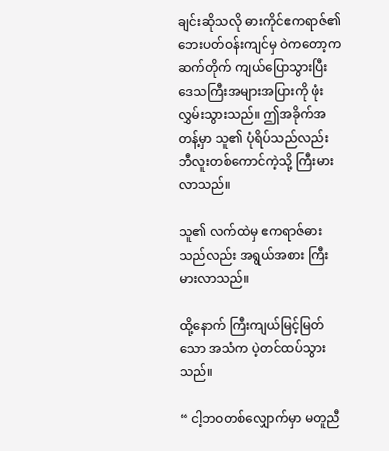ချင်းဆိုသလို ဓားကိုင်ဧကရာဇ်၏ ဘေးပတ်ဝန်းကျင်မှ ဝဲကတော့က ဆက်တိုက် ကျယ်ပြောသွားပြီး ဒေသကြီးအများအပြားကို ဖုံးလွှမ်းသွားသည်။ ဤအခိုက်အတန့်မှာ သူ၏ ပုံရိပ်သည်လည်း ဘီလူးတစ်ကောင်ကဲ့သို့ ကြီးမားလာသည်။

သူ၏ လက်ထဲမှ ဧကရာဇ်ဓားသည်လည်း အရွယ်အစား ကြီးမားလာသည်။

ထို့နောက် ကြီးကျယ်မြင့်မြတ်သော အသံက ပဲ့တင်ထပ်သွားသည်။

“ ငါ့ဘဝတစ်လျှောက်မှာ မတူညီ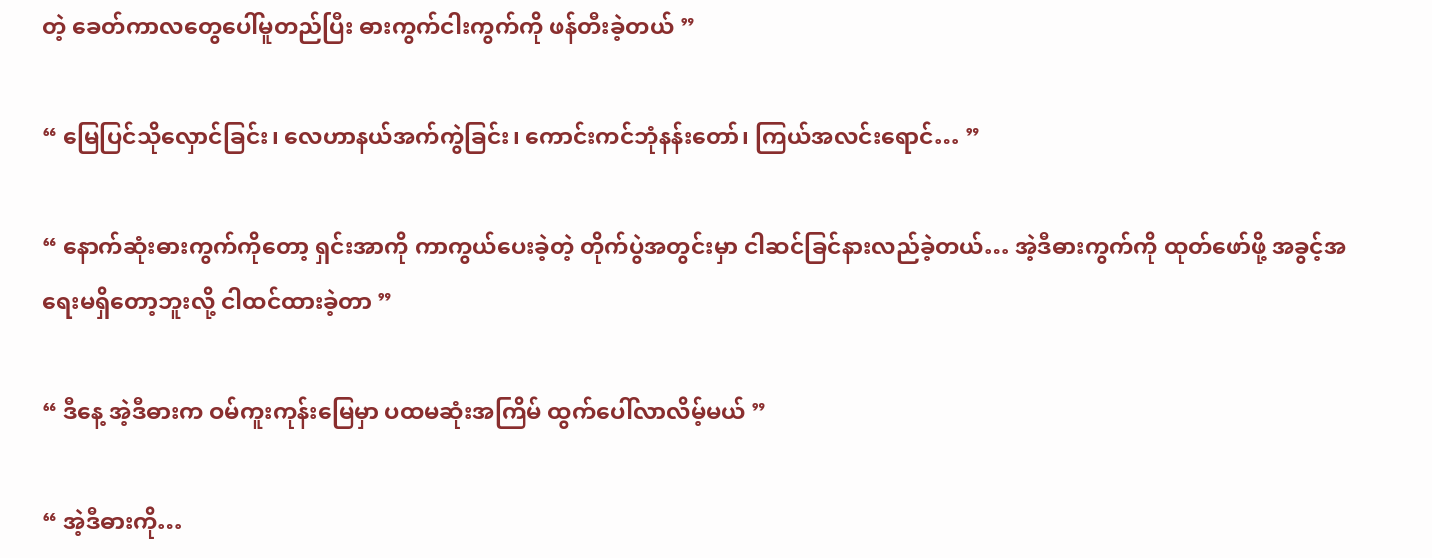တဲ့ ခေတ်ကာလတွေပေါ်မူတည်ပြီး ဓားကွက်ငါးကွက်ကို ဖန်တီးခဲ့တယ် ”

“ မြေပြင်သိုလှောင်ခြင်း၊ လေဟာနယ်အက်ကွဲခြင်း၊ ကောင်းကင်ဘုံနန်းတော်၊ ကြယ်အလင်းရောင်… ”

“ နောက်ဆုံးဓားကွက်ကိုတော့ ရှင်းအာကို ကာကွယ်ပေးခဲ့တဲ့ တိုက်ပွဲအတွင်းမှာ ငါဆင်ခြင်နားလည်ခဲ့တယ်… အဲ့ဒီဓားကွက်ကို ထုတ်ဖော်ဖို့ အခွင့်အရေးမရှိတော့ဘူးလို့ ငါထင်ထားခဲ့တာ ”

“ ဒီနေ့ အဲ့ဒီဓားက ဝမ်ကူးကုန်းမြေမှာ ပထမဆုံးအကြိမ် ထွက်ပေါ်လာလိမ့်မယ် ”

“ အဲ့ဒီဓားကို…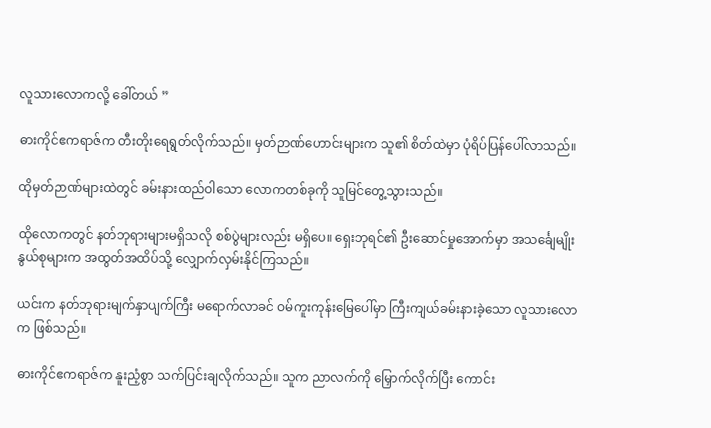လူသားလောကလို့ ခေါ်တယ် ”

ဓားကိုင်ဧကရာဇ်က တီးတိုးရေရွတ်လိုက်သည်။ မှတ်ဉာဏ်ဟောင်းများက သူ၏ စိတ်ထဲမှာ ပုံရိပ်ပြန်ပေါ်လာသည်။

ထိုမှတ်ဉာဏ်များထဲတွင် ခမ်းနားထည်ဝါသော လောကတစ်ခုကို သူမြင်တွေ့သွားသည်။

ထိုလောကတွင် နတ်ဘုရားများမရှိသလို စစ်ပွဲများလည်း မရှိပေ။ ရှေးဘုရင်၏ ဦးဆောင်မှုအောက်မှာ အသင်္ချေမျိုးနွယ်စုများက အထွတ်အထိပ်သို့ လျှောက်လှမ်းနိုင်ကြသည်။

ယင်းက နတ်ဘုရားမျက်နှာပျက်ကြီး မရောက်လာခင် ဝမ်ကူးကုန်းမြေပေါ်မှာ ကြီးကျယ်ခမ်းနားခဲ့သော လူသားလောက ဖြစ်သည်။

ဓားကိုင်ဧကရာဇ်က နူးညံ့စွာ သက်ပြင်းချလိုက်သည်။ သူက ညာလက်ကို မြှောက်လိုက်ပြီး ကောင်း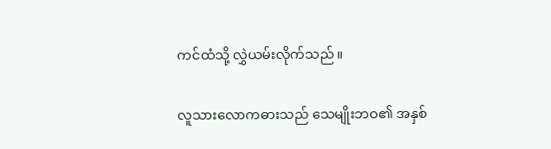ကင်ထံသို့ လွှဲယမ်းလိုက်သည်။

လူသားလောကဓားသည် သေမျိုးဘဝ၏ အနှစ်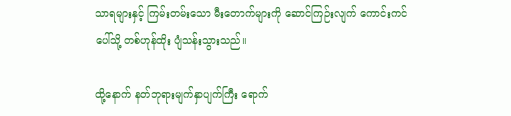သာရများနှင့် ကြမ်းတမ်းသော မီးတောက်များကို ဆောင်ကြဉ်းလျက် ကောင်းကင်ပေါ်သို့ တစ်ဟုန်ထိုး ပျံသန်းသွားသည်။

ထို့နောက် နတ်ဘုရားမျက်နှာပျက်ကြီး ရောက်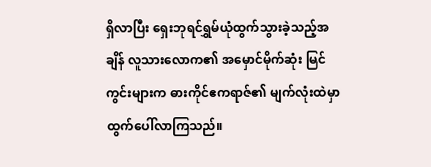ရှိလာပြီး ရှေးဘုရင်ရွှမ်ယုံထွက်သွားခဲ့သည့်အချိန် လူသားလောက၏ အမှောင်မိုက်ဆုံး မြင်ကွင်းများက ဓားကိုင်ဧကရာဇ်၏ မျက်လုံးထဲမှာ ထွက်ပေါ်လာကြသည်။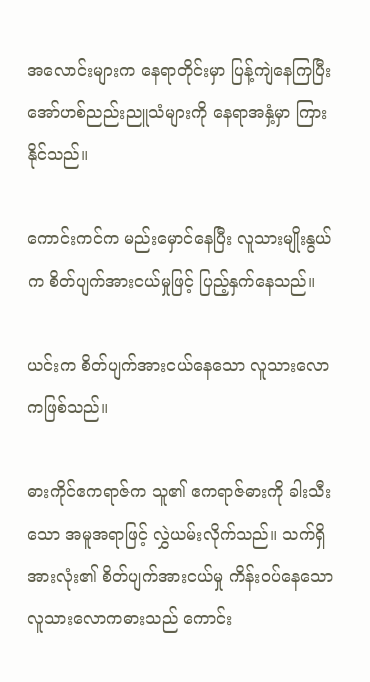အလောင်းများက နေရာတိုင်းမှာ ပြန့်ကျဲနေကြပြီး အော်ဟစ်ညည်းညူသံများကို နေရာအနှံ့မှာ ကြားနိုင်သည်။

ကောင်းကင်က မည်းမှောင်နေပြီး လူသားမျိုးနွယ်က စိတ်ပျက်အားငယ်မှုဖြင့် ပြည့်နှက်နေသည်။

ယင်းက စိတ်ပျက်အားငယ်နေသော လူသားလောကဖြစ်သည်။

ဓားကိုင်ဧကရာဇ်က သူ၏ ဧကရာဇ်ဓားကို ခါးသီးသော အမူအရာဖြင့် လွှဲယမ်းလိုက်သည်။ သက်ရှိအားလုံး၏ စိတ်ပျက်အားငယ်မှု ကိန်းဝပ်နေသော လူသားလောကဓားသည် ကောင်း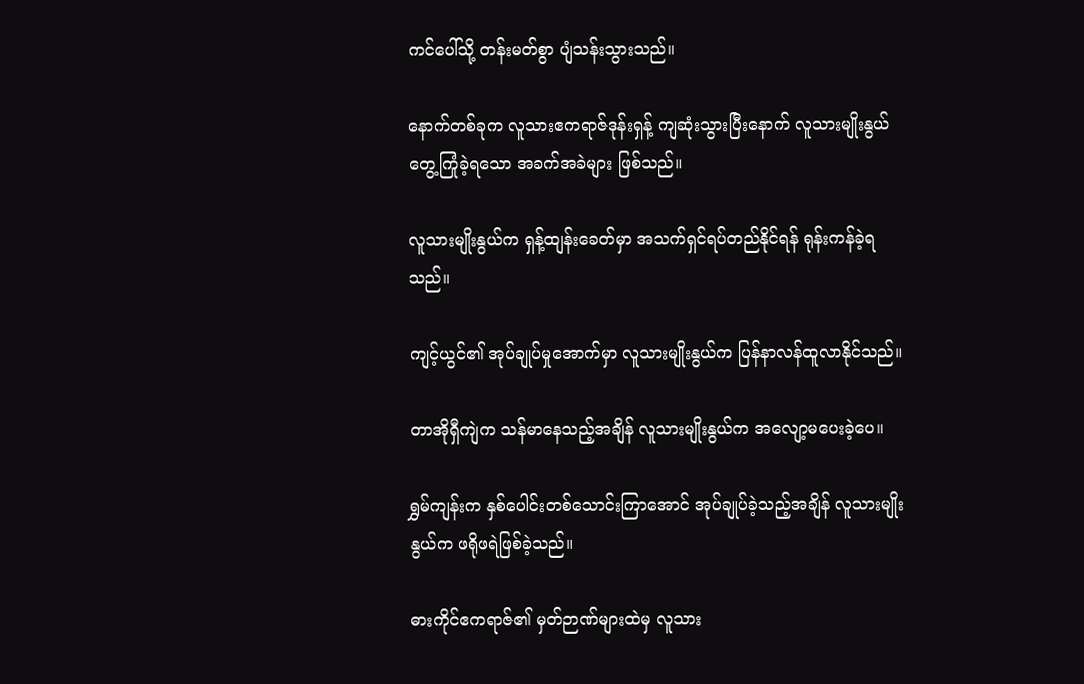ကင်ပေါ်သို့ တန်းမတ်စွာ ပျံသန်းသွားသည်။

နောက်တစ်ခုက လူသားဧကရာဇ်ဒုန်းရှန့် ကျဆုံးသွားပြီးနောက် လူသားမျိုးနွယ် တွေ့ကြုံခဲ့ရသော အခက်အခဲများ ဖြစ်သည်။

လူသားမျိုးနွယ်က ရှန့်ထျန်းခေတ်မှာ အသက်ရှင်ရပ်တည်နိုင်ရန် ရုန်းကန်ခဲ့ရသည်။

ကျင့်ယွင်၏ အုပ်ချုပ်မှုအောက်မှာ လူသားမျိုးနွယ်က ပြန်နာလန်ထူလာနိုင်သည်။

တာအိုရှီကျဲက သန်မာနေသည့်အချိန် လူသားမျိုးနွယ်က အလျော့မပေးခဲ့ပေ။

ရွှမ်ကျန်းက နှစ်ပေါင်းတစ်သောင်းကြာအောင် အုပ်ချုပ်ခဲ့သည့်အချိန် လူသားမျိုးနွယ်က ဖရိုဖရဲဖြစ်ခဲ့သည်။

ဓားကိုင်ဧကရာဇ်၏ မှတ်ဉာဏ်များထဲမှ လူသား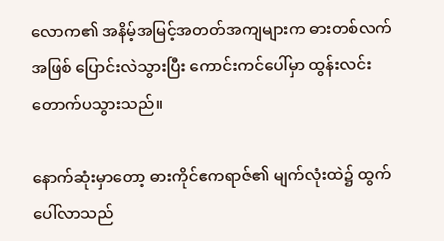လောက၏ အနိမ့်အမြင့်အတတ်အကျများက ဓားတစ်လက်အဖြစ် ပြောင်းလဲသွားပြီး ကောင်းကင်ပေါ်မှာ ထွန်းလင်းတောက်ပသွားသည်။

နောက်ဆုံးမှာတော့ ဓားကိုင်ဧကရာဇ်၏ မျက်လုံးထဲ၌ ထွက်ပေါ်လာသည်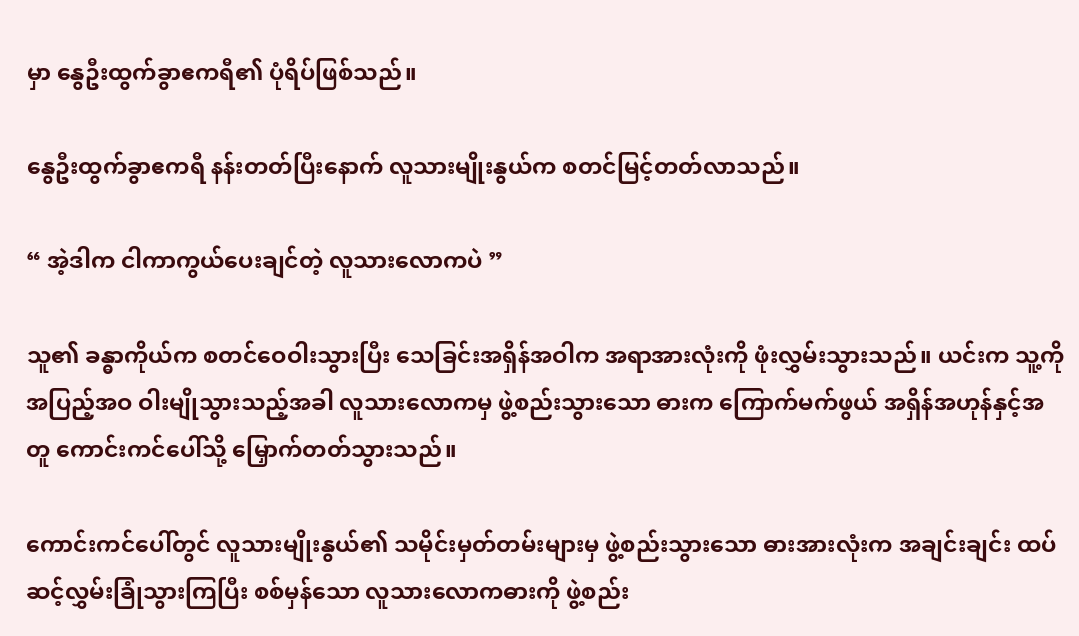မှာ နွေဦးထွက်ခွာဧကရီ၏ ပုံရိပ်ဖြစ်သည်။

နွေဦးထွက်ခွာဧကရီ နန်းတတ်ပြီးနောက် လူသားမျိုးနွယ်က စတင်မြင့်တတ်လာသည်။

“ အဲ့ဒါက ငါကာကွယ်ပေးချင်တဲ့ လူသားလောကပဲ ”

သူ၏ ခန္ဓာကိုယ်က စတင်ဝေဝါးသွားပြီး သေခြင်းအရှိန်အဝါက အရာအားလုံးကို ဖုံးလွှမ်းသွားသည်။ ယင်းက သူ့ကို အပြည့်အဝ ဝါးမျိုသွားသည့်အခါ လူသားလောကမှ ဖွဲ့စည်းသွားသော ဓားက ကြောက်မက်ဖွယ် အရှိန်အဟုန်နှင့်အတူ ကောင်းကင်ပေါ်သို့ မြှောက်တတ်သွားသည်။

ကောင်းကင်ပေါ်တွင် လူသားမျိုးနွယ်၏ သမိုင်းမှတ်တမ်းများမှ ဖွဲ့စည်းသွားသော ဓားအားလုံးက အချင်းချင်း ထပ်ဆင့်လွှမ်းခြုံသွားကြပြီး စစ်မှန်သော လူသားလောကဓားကို ဖွဲ့စည်း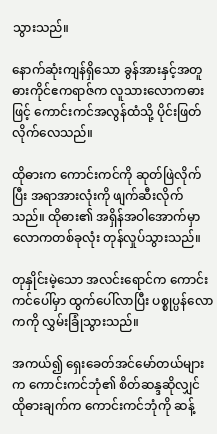သွားသည်။

နောက်ဆုံးကျန်ရှိသော ခွန်အားနှင့်အတူ ဓားကိုင်ဧကရာဇ်က လူသားလောကဓားဖြင့် ကောင်းကင်အလွန်ထံသို့ ပိုင်းဖြတ်လိုက်လေသည်။

ထိုဓားက ကောင်းကင်ကို ဆုတ်ဖြဲလိုက်ပြီး အရာအားလုံးကို ဖျက်ဆီးလိုက်သည်။ ထိုဓား၏ အရှိန်အဝါအောက်မှာ လောကတစ်ခုလုံး တုန်လှုပ်သွားသည်။

တုနှိုင်းမဲ့သော အလင်းရောင်က ကောင်းကင်ပေါ်မှာ ထွက်ပေါ်လာပြီး ပစ္စုပ္ပန်လောကကို လွှမ်းခြုံသွားသည်။

အကယ်၍ ရှေးခေတ်အင်မော်တယ်များက ကောင်းကင်ဘုံ၏ စိတ်ဆန္ဒဆိုလျှင် ထိုဓားချက်က ကောင်းကင်ဘုံကို ဆန့်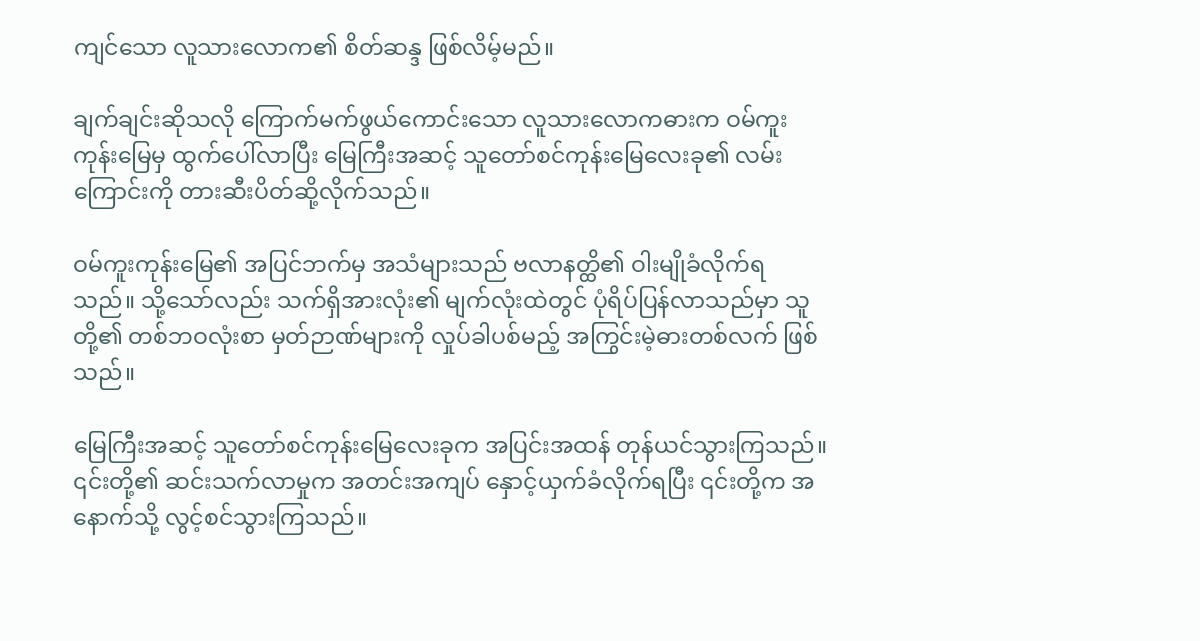ကျင်သော လူသားလောက၏ စိတ်ဆန္ဒ ဖြစ်လိမ့်မည်။

ချက်ချင်းဆိုသလို ကြောက်မက်ဖွယ်ကောင်းသော လူသားလောကဓားက ဝမ်ကူးကုန်းမြေမှ ထွက်ပေါ်လာပြီး မြေကြီးအဆင့် သူတော်စင်ကုန်းမြေလေးခု၏ လမ်းကြောင်းကို တားဆီးပိတ်ဆို့လိုက်သည်။

ဝမ်ကူးကုန်းမြေ၏ အပြင်ဘက်မှ အသံများသည် ဗလာနတ္ထိ၏ ဝါးမျိုခံလိုက်ရသည်။ သို့သော်လည်း သက်ရှိအားလုံး၏ မျက်လုံးထဲတွင် ပုံရိပ်ပြန်လာသည်မှာ သူတို့၏ တစ်ဘဝလုံးစာ မှတ်ဉာဏ်များကို လှုပ်ခါပစ်မည့် အကြွင်းမဲ့ဓားတစ်လက် ဖြစ်သည်။

မြေကြီးအဆင့် သူတော်စင်ကုန်းမြေလေးခုက အပြင်းအထန် တုန်ယင်သွားကြသည်။ ၎င်းတို့၏ ဆင်းသက်လာမှုက အတင်းအကျပ် နှောင့်ယှက်ခံလိုက်ရပြီး ၎င်းတို့က အနောက်သို့ လွင့်စင်သွားကြသည်။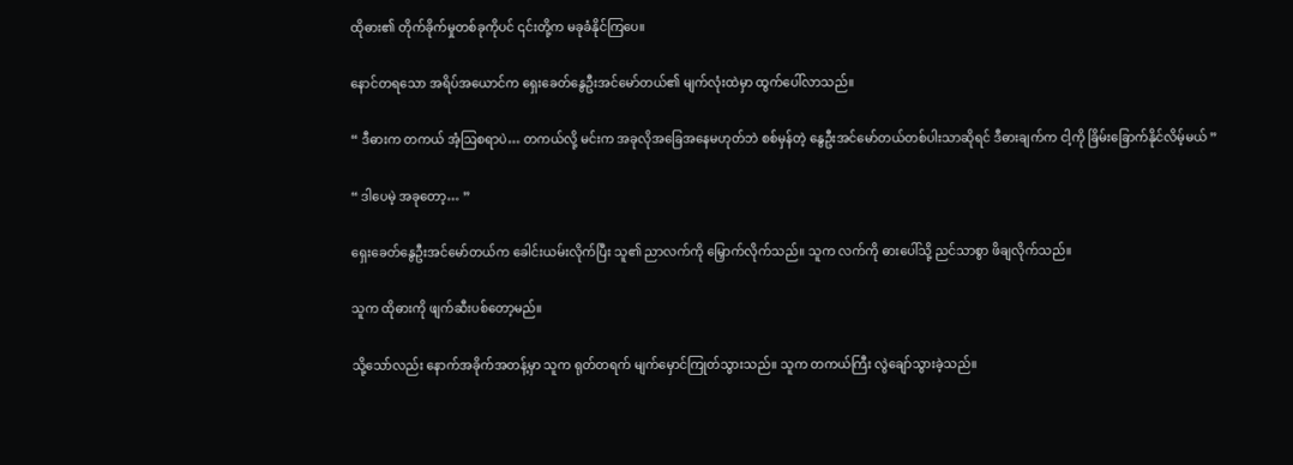ထိုဓား၏ တိုက်ခိုက်မှုတစ်ခုကိုပင် ၎င်းတို့က မခုခံနိုင်ကြပေ။

နောင်တရသော အရိပ်အယောင်က ရှေးခေတ်နွေဦးအင်မော်တယ်၏ မျက်လုံးထဲမှာ ထွက်ပေါ်လာသည်။

“ ဒီဓားက တကယ် အံ့ဩစရာပဲ… တကယ်လို့ မင်းက အခုလိုအခြေအနေမဟုတ်ဘဲ စစ်မှန်တဲ့ နွေဦးအင်မော်တယ်တစ်ပါးသာဆိုရင် ဒီဓားချက်က ငါ့ကို ခြိမ်းခြောက်နိုင်လိမ့်မယ် ”

“ ဒါပေမဲ့ အခုတော့… ”

ရှေးခေတ်နွေဦးအင်မော်တယ်က ခေါင်းယမ်းလိုက်ပြီး သူ၏ ညာလက်ကို မြှောက်လိုက်သည်။ သူက လက်ကို ဓားပေါ်သို့ ညင်သာစွာ ဖိချလိုက်သည်။

သူက ထိုဓားကို ဖျက်ဆီးပစ်တော့မည်။

သို့သော်လည်း နောက်အခိုက်အတန့်မှာ သူက ရုတ်တရက် မျက်မှောင်ကြုတ်သွားသည်။ သူက တကယ်ကြီး လွဲချော်သွားခဲ့သည်။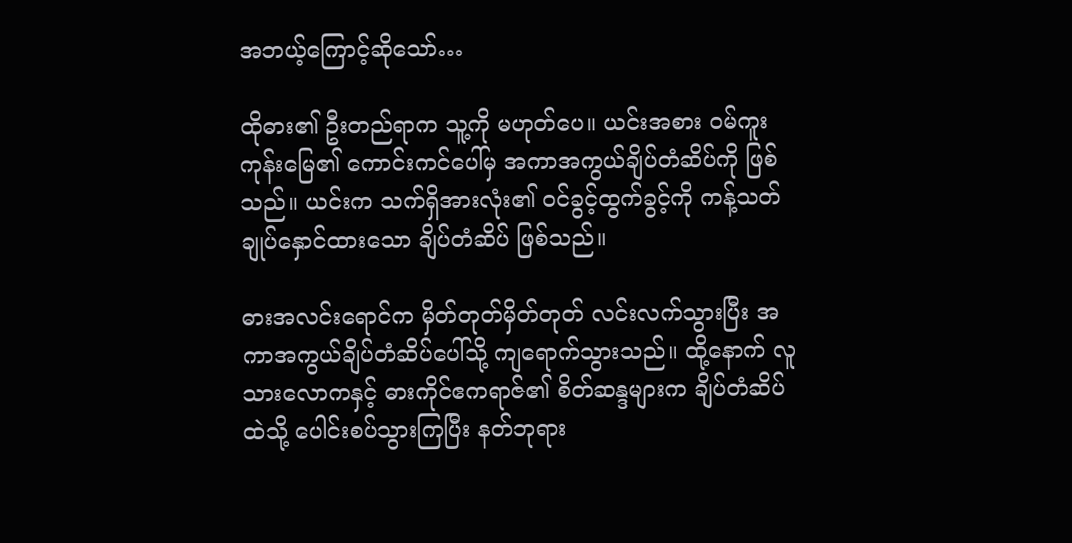အဘယ့်ကြောင့်ဆိုသော်…

ထိုဓား၏ ဦးတည်ရာက သူ့ကို မဟုတ်ပေ။ ယင်းအစား ဝမ်ကူးကုန်းမြေ၏ ကောင်းကင်ပေါ်မှ အကာအကွယ်ချိပ်တံဆိပ်ကို ဖြစ်သည်။ ယင်းက သက်ရှိအားလုံး၏ ဝင်ခွင့်ထွက်ခွင့်ကို ကန့်သတ်ချုပ်နှောင်ထားသော ချိပ်တံဆိပ် ဖြစ်သည်။

ဓားအလင်းရောင်က မှိတ်တုတ်မှိတ်တုတ် လင်းလက်သွားပြီး အကာအကွယ်ချိပ်တံဆိပ်ပေါ်သို့ ကျရောက်သွားသည်။ ထို့နောက် လူသားလောကနှင့် ဓားကိုင်ဧကရာဇ်၏ စိတ်ဆန္ဒများက ချိပ်တံဆိပ်ထဲသို့ ပေါင်းစပ်သွားကြပြီး နတ်ဘုရား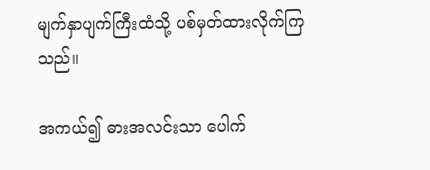မျက်နှာပျက်ကြီးထံသို့ ပစ်မှတ်ထားလိုက်ကြသည်။

အကယ်၍ ဓားအလင်းသာ ပေါက်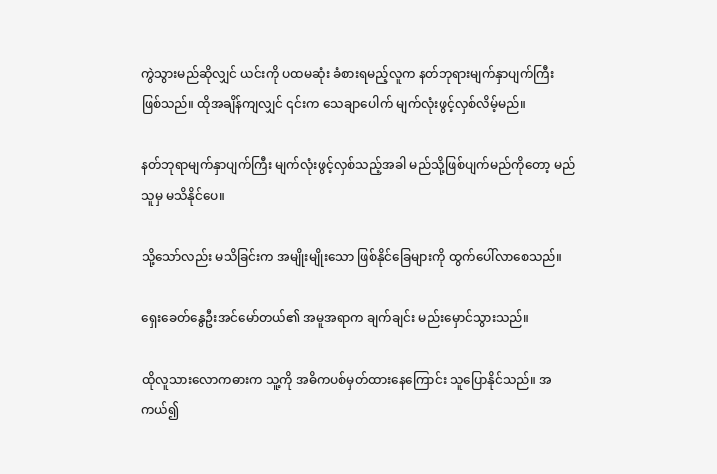ကွဲသွားမည်ဆိုလျှင် ယင်းကို ပထမဆုံး ခံစားရမည့်လူက နတ်ဘုရားမျက်နှာပျက်ကြီး ဖြစ်သည်။ ထိုအချိန်ကျလျှင် ၎င်းက သေချာပေါက် မျက်လုံးဖွင့်လှစ်လိမ့်မည်။

နတ်ဘုရာမျက်နှာပျက်ကြီး မျက်လုံးဖွင့်လှစ်သည့်အခါ မည်သို့ဖြစ်ပျက်မည်ကိုတော့ မည်သူမှ မသိနိုင်ပေ။

သို့သော်လည်း မသိခြင်းက အမျိုးမျိုးသော ဖြစ်နိုင်ခြေများကို ထွက်ပေါ်လာစေသည်။

ရှေးခေတ်နွေဦးအင်မော်တယ်၏ အမူအရာက ချက်ချင်း မည်းမှောင်သွားသည်။

ထိုလူသားလောကဓားက သူ့ကို အဓိကပစ်မှတ်ထားနေကြောင်း သူပြောနိုင်သည်။ အကယ်၍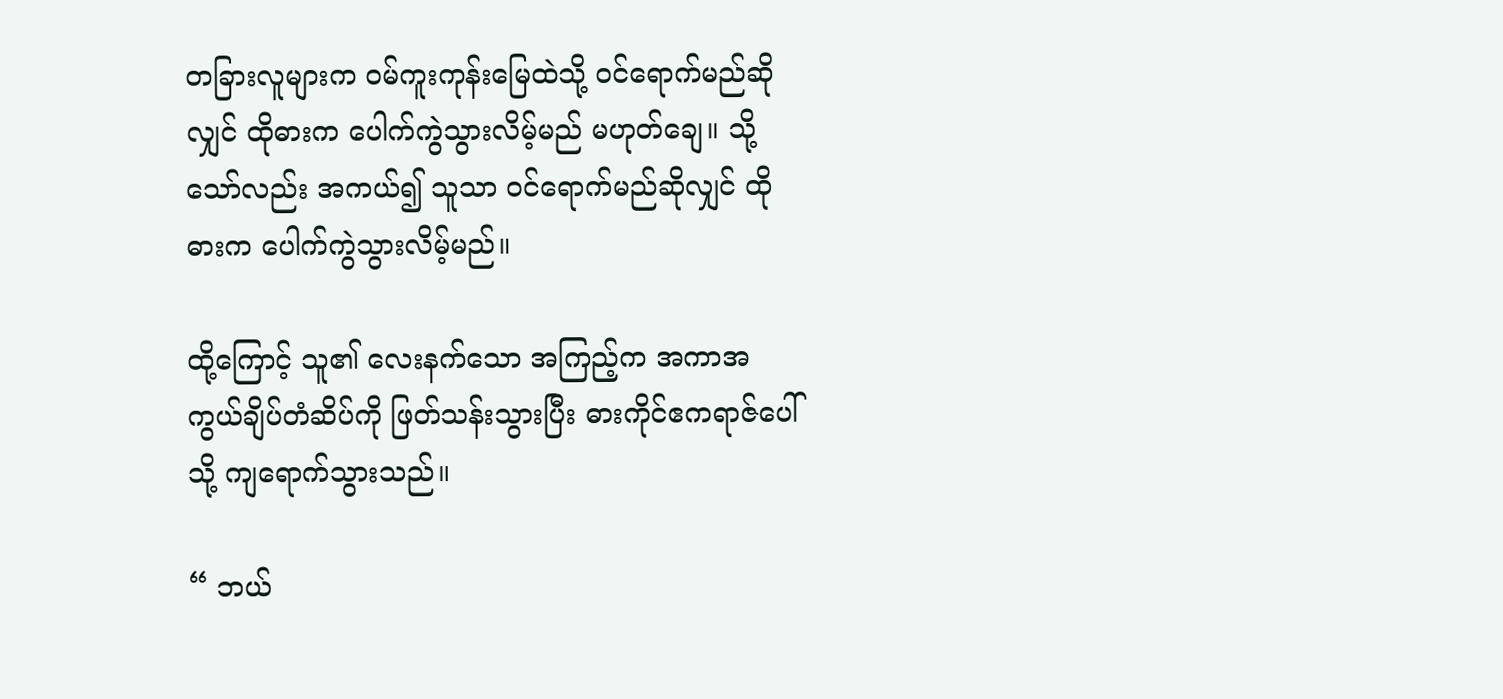တခြားလူများက ဝမ်ကူးကုန်းမြေထဲသို့ ဝင်ရောက်မည်ဆိုလျှင် ထိုဓားက ပေါက်ကွဲသွားလိမ့်မည် မဟုတ်ချေ။ သို့သော်လည်း အကယ်၍ သူသာ ဝင်ရောက်မည်ဆိုလျှင် ထိုဓားက ပေါက်ကွဲသွားလိမ့်မည်။

ထို့ကြောင့် သူ၏ လေးနက်သော အကြည့်က အကာအကွယ်ချိပ်တံဆိပ်ကို ဖြတ်သန်းသွားပြီး ဓားကိုင်ဧကရာဇ်ပေါ်သို့ ကျရောက်သွားသည်။

“ ဘယ်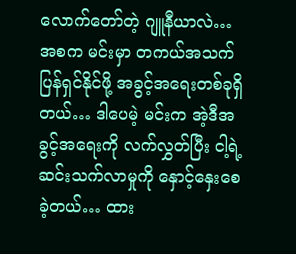လောက်တော်တဲ့ ဂျူနီယာလဲ… အစက မင်းမှာ တကယ်အသက်ပြန်ရှင်နိုင်ဖို့ အခွင့်အရေးတစ်ခုရှိတယ်… ဒါပေမဲ့ မင်းက အဲ့ဒီအခွင့်အရေးကို လက်လွှတ်ပြီး ငါ့ရဲ့ ဆင်းသက်လာမှုကို နှောင့်နှေးစေခဲ့တယ်… ထား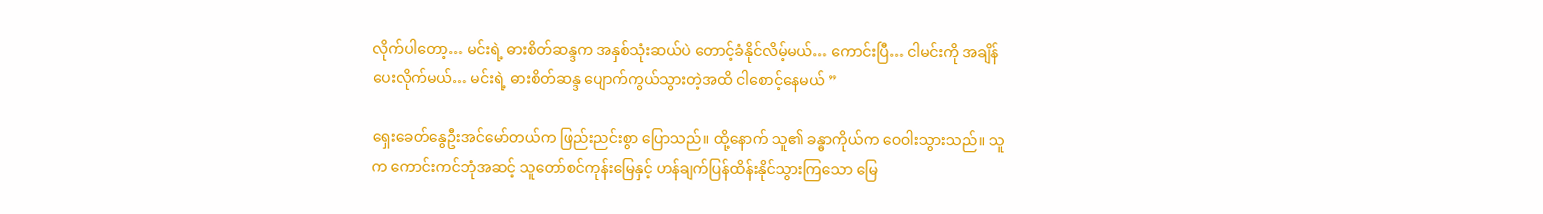လိုက်ပါတော့… မင်းရဲ့ ဓားစိတ်ဆန္ဒက အနှစ်သုံးဆယ်ပဲ တောင့်ခံနိုင်လိမ့်မယ်… ကောင်းပြီ… ငါမင်းကို အချိန်ပေးလိုက်မယ်… မင်းရဲ့ ဓားစိတ်ဆန္ဒ ပျောက်ကွယ်သွားတဲ့အထိ ငါစောင့်နေမယ် ”

ရှေးခေတ်နွေဦးအင်မော်တယ်က ဖြည်းညင်းစွာ ပြောသည်။ ထို့နောက် သူ၏ ခန္ဓာကိုယ်က ဝေဝါးသွားသည်။ သူက ကောင်းကင်ဘုံအဆင့် သူတော်စင်ကုန်းမြေနှင့် ဟန်ချက်ပြန်ထိန်းနိုင်သွားကြသော မြေ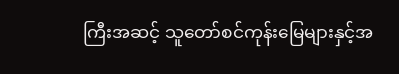ကြီးအဆင့် သူတော်စင်ကုန်းမြေများနှင့်အ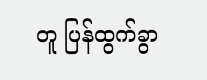တူ ပြန်ထွက်ခွာ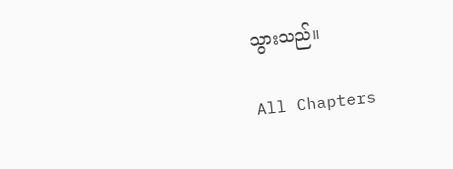သွားသည်။

All Chapters